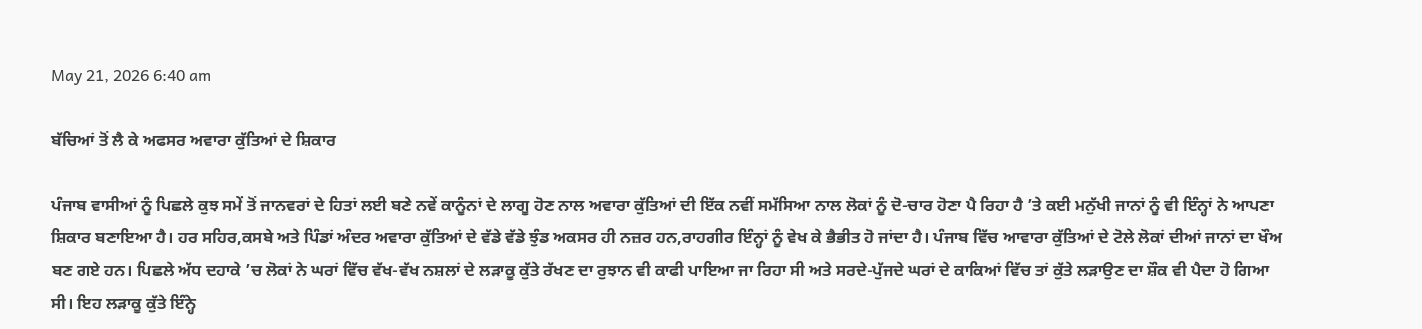May 21, 2026 6:40 am

ਬੱਚਿਆਂ ਤੋਂ ਲੈ ਕੇ ਅਫਸਰ ਅਵਾਰਾ ਕੁੱਤਿਆਂ ਦੇ ਸ਼ਿਕਾਰ

ਪੰਜਾਬ ਵਾਸੀਆਂ ਨੂੰ ਪਿਛਲੇ ਕੁਝ ਸਮੇਂ ਤੋਂ ਜਾਨਵਰਾਂ ਦੇ ਹਿਤਾਂ ਲਈ ਬਣੇ ਨਵੇਂ ਕਾਨੂੰਨਾਂ ਦੇ ਲਾਗੂ ਹੋਣ ਨਾਲ ਅਵਾਰਾ ਕੁੱਤਿਆਂ ਦੀ ਇੱਕ ਨਵੀਂ ਸਮੱਸਿਆ ਨਾਲ ਲੋਕਾਂ ਨੂੰ ਦੋ-ਚਾਰ ਹੋਣਾ ਪੈ ਰਿਹਾ ਹੈ ’ਤੇ ਕਈ ਮਨੁੱਖੀ ਜਾਨਾਂ ਨੂੰ ਵੀ ਇੰਨ੍ਹਾਂ ਨੇ ਆਪਣਾ ਸ਼ਿਕਾਰ ਬਣਾਇਆ ਹੈ। ਹਰ ਸਹਿਰ,ਕਸਬੇ ਅਤੇ ਪਿੰਡਾਂ ਅੰਦਰ ਅਵਾਰਾ ਕੁੱਤਿਆਂ ਦੇ ਵੱਡੇ ਵੱਡੇ ਝੁੰਡ ਅਕਸਰ ਹੀ ਨਜ਼ਰ ਹਨ,ਰਾਹਗੀਰ ਇੰਨ੍ਹਾਂ ਨੂੰ ਵੇਖ ਕੇ ਭੈਭੀਤ ਹੋ ਜਾਂਦਾ ਹੈ। ਪੰਜਾਬ ਵਿੱਚ ਆਵਾਰਾ ਕੁੱਤਿਆਂ ਦੇ ਟੋਲੇ ਲੋਕਾਂ ਦੀਆਂ ਜਾਨਾਂ ਦਾ ਖੌਅ ਬਣ ਗਏ ਹਨ। ਪਿਛਲੇ ਅੱਧ ਦਹਾਕੇ ’ਚ ਲੋਕਾਂ ਨੇ ਘਰਾਂ ਵਿੱਚ ਵੱਖ-ਵੱਖ ਨਸ਼ਲਾਂ ਦੇ ਲੜਾਕੂ ਕੁੱਤੇ ਰੱਖਣ ਦਾ ਰੁਝਾਨ ਵੀ ਕਾਫੀ ਪਾਇਆ ਜਾ ਰਿਹਾ ਸੀ ਅਤੇ ਸਰਦੇ-ਪੁੱਜਦੇ ਘਰਾਂ ਦੇ ਕਾਕਿਆਂ ਵਿੱਚ ਤਾਂ ਕੁੱਤੇ ਲੜਾਉਣ ਦਾ ਸ਼ੌਕ ਵੀ ਪੈਦਾ ਹੋ ਗਿਆ ਸੀ। ਇਹ ਲੜਾਕੂ ਕੁੱਤੇ ਇੰਨ੍ਹੇ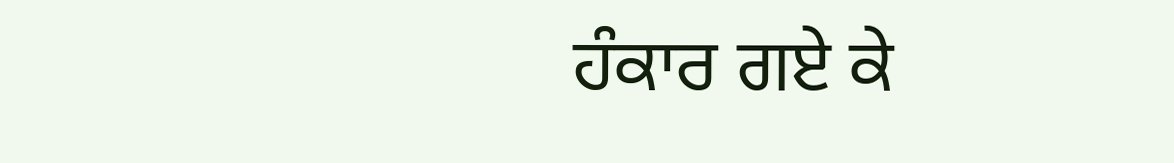ਹੰਕਾਰ ਗਏ ਕੇ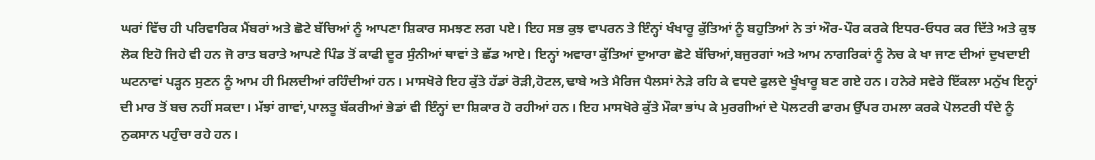ਘਰਾਂ ਵਿੱਚ ਹੀ ਪਰਿਵਾਰਿਕ ਮੈਂਬਰਾਂ ਅਤੇ ਛੋਟੇ ਬੱਚਿਆਂ ਨੂੰ ਆਪਣਾ ਸ਼ਿਕਾਰ ਸਮਝਣ ਲਗ ਪਏ। ਇਹ ਸਭ ਕੁਝ ਵਾਪਰਨ ਤੇ ਇੰਨ੍ਹਾਂ ਖੰਖਾਰੂ ਕੁੱਤਿਆਂ ਨੂੰ ਬਹੁਤਿਆਂ ਨੇ ਤਾਂ ਔਰ-ਪੌਰ ਕਰਕੇ ਇਧਰ-ਓਧਰ ਕਰ ਦਿੱਤੇ ਅਤੇ ਕੁਝ ਲੋਕ ਇਹੋ ਜਿਹੇ ਵੀ ਹਨ ਜੋ ਰਾਤ ਬਰਾਤੇ ਆਪਣੇ ਪਿੰਡ ਤੋਂ ਕਾਫੀ ਦੂਰ ਸੁੰਨੀਆਂ ਥਾਵਾਂ ਤੇ ਛੱਡ ਆਏ। ਇਨ੍ਹਾਂ ਅਵਾਰਾ ਕੁੱਤਿਆਂ ਦੁਆਰਾ ਛੋਟੇ ਬੱਚਿਆਂ,ਬਜੁਰਗਾਂ ਅਤੇ ਆਮ ਨਾਗਰਿਕਾਂ ਨੂੰ ਨੋਚ ਕੇ ਖਾ ਜਾਣ ਦੀਆਂ ਦੁਖਦਾਈ ਘਟਨਾਵਾਂ ਪੜ੍ਹਨ ਸੁਣਨ ਨੂੰ ਆਮ ਹੀ ਮਿਲਦੀਆਂ ਰਹਿੰਦੀਆਂ ਹਨ। ਮਾਸਖੋਰੇ ਇਹ ਕੁੱਤੇ ਹੱਡਾਂ ਰੋੜੀ,ਹੋਟਲ,ਢਾਬੇ ਅਤੇ ਮੈਰਿਜ ਪੈਲਸਾਂ ਨੇੜੇ ਰਹਿ ਕੇ ਵਧਦੇ ਫੁਲਦੇ ਖੂੰਖਾਰੂ ਬਣ ਗਏ ਹਨ। ਹਨੇਰੇ ਸਵੇਰੇ ਇੱਕਲਾ ਮਨੁੱਖ ਇਨ੍ਹਾਂ ਦੀ ਮਾਰ ਤੋਂ ਬਚ ਨਹੀਂ ਸਕਦਾ। ਮੱਝਾਂ ਗਾਵਾਂ,ਪਾਲਤੂ ਬੱਕਰੀਆਂ ਭੇਡਾਂ ਵੀ ਇੰਨ੍ਹਾਂ ਦਾ ਸ਼ਿਕਾਰ ਹੋ ਰਹੀਆਂ ਹਨ। ਇਹ ਮਾਸਖੋਰੇ ਕੁੱਤੇ ਮੌਕਾ ਭਾਂਪ ਕੇ ਮੁਰਗੀਆਂ ਦੇ ਪੋਲਟਰੀ ਫਾਰਮ ਉੱਪਰ ਹਮਲਾ ਕਰਕੇ ਪੋਲਟਰੀ ਧੰਦੇ ਨੂੰ ਨੁਕਸਾਨ ਪਹੁੰਚਾ ਰਹੇ ਹਨ।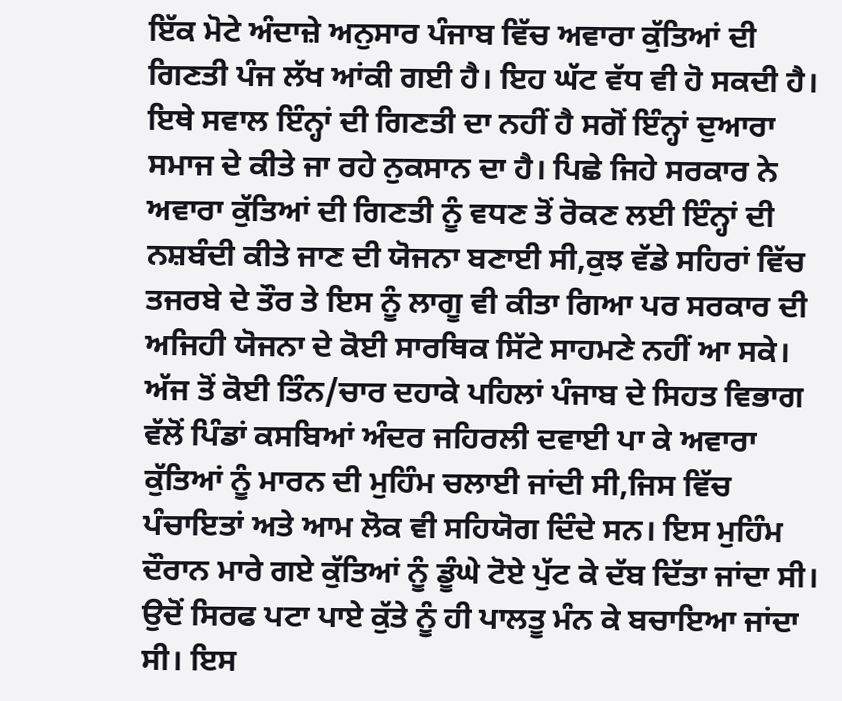ਇੱਕ ਮੋਟੇ ਅੰਦਾਜ਼ੇ ਅਨੁਸਾਰ ਪੰਜਾਬ ਵਿੱਚ ਅਵਾਰਾ ਕੁੱਤਿਆਂ ਦੀ ਗਿਣਤੀ ਪੰਜ ਲੱਖ ਆਂਕੀ ਗਈ ਹੈ। ਇਹ ਘੱਟ ਵੱਧ ਵੀ ਹੋ ਸਕਦੀ ਹੈ। ਇਥੇ ਸਵਾਲ ਇੰਨ੍ਹਾਂ ਦੀ ਗਿਣਤੀ ਦਾ ਨਹੀਂ ਹੈ ਸਗੋਂ ਇੰਨ੍ਹਾਂ ਦੁਆਰਾ ਸਮਾਜ ਦੇ ਕੀਤੇ ਜਾ ਰਹੇ ਨੁਕਸਾਨ ਦਾ ਹੈ। ਪਿਛੇ ਜਿਹੇ ਸਰਕਾਰ ਨੇ ਅਵਾਰਾ ਕੁੱਤਿਆਂ ਦੀ ਗਿਣਤੀ ਨੂੰ ਵਧਣ ਤੋਂ ਰੋਕਣ ਲਈ ਇੰਨ੍ਹਾਂ ਦੀ ਨਸ਼ਬੰਦੀ ਕੀਤੇ ਜਾਣ ਦੀ ਯੋਜਨਾ ਬਣਾਈ ਸੀ,ਕੁਝ ਵੱਡੇ ਸਹਿਰਾਂ ਵਿੱਚ ਤਜਰਬੇ ਦੇ ਤੌਰ ਤੇ ਇਸ ਨੂੰ ਲਾਗੂ ਵੀ ਕੀਤਾ ਗਿਆ ਪਰ ਸਰਕਾਰ ਦੀ ਅਜਿਹੀ ਯੋਜਨਾ ਦੇ ਕੋਈ ਸਾਰਥਿਕ ਸਿੱਟੇ ਸਾਹਮਣੇ ਨਹੀਂ ਆ ਸਕੇ। ਅੱਜ ਤੋਂ ਕੋਈ ਤਿੰਨ/ਚਾਰ ਦਹਾਕੇ ਪਹਿਲਾਂ ਪੰਜਾਬ ਦੇ ਸਿਹਤ ਵਿਭਾਗ ਵੱਲੋਂ ਪਿੰਡਾਂ ਕਸਬਿਆਂ ਅੰਦਰ ਜਹਿਰਲੀ ਦਵਾਈ ਪਾ ਕੇ ਅਵਾਰਾ ਕੁੱਤਿਆਂ ਨੂੰ ਮਾਰਨ ਦੀ ਮੁਹਿੰਮ ਚਲਾਈ ਜਾਂਦੀ ਸੀ,ਜਿਸ ਵਿੱਚ ਪੰਚਾਇਤਾਂ ਅਤੇ ਆਮ ਲੋਕ ਵੀ ਸਹਿਯੋਗ ਦਿੰਦੇ ਸਨ। ਇਸ ਮੁਹਿੰਮ ਦੌਰਾਨ ਮਾਰੇ ਗਏ ਕੁੱਤਿਆਂ ਨੂੰ ਡੂੰਘੇ ਟੋਏ ਪੁੱਟ ਕੇ ਦੱਬ ਦਿੱਤਾ ਜਾਂਦਾ ਸੀ। ਉਦੋਂ ਸਿਰਫ ਪਟਾ ਪਾਏ ਕੁੱਤੇ ਨੂੰ ਹੀ ਪਾਲਤੂ ਮੰਨ ਕੇ ਬਚਾਇਆ ਜਾਂਦਾ ਸੀ। ਇਸ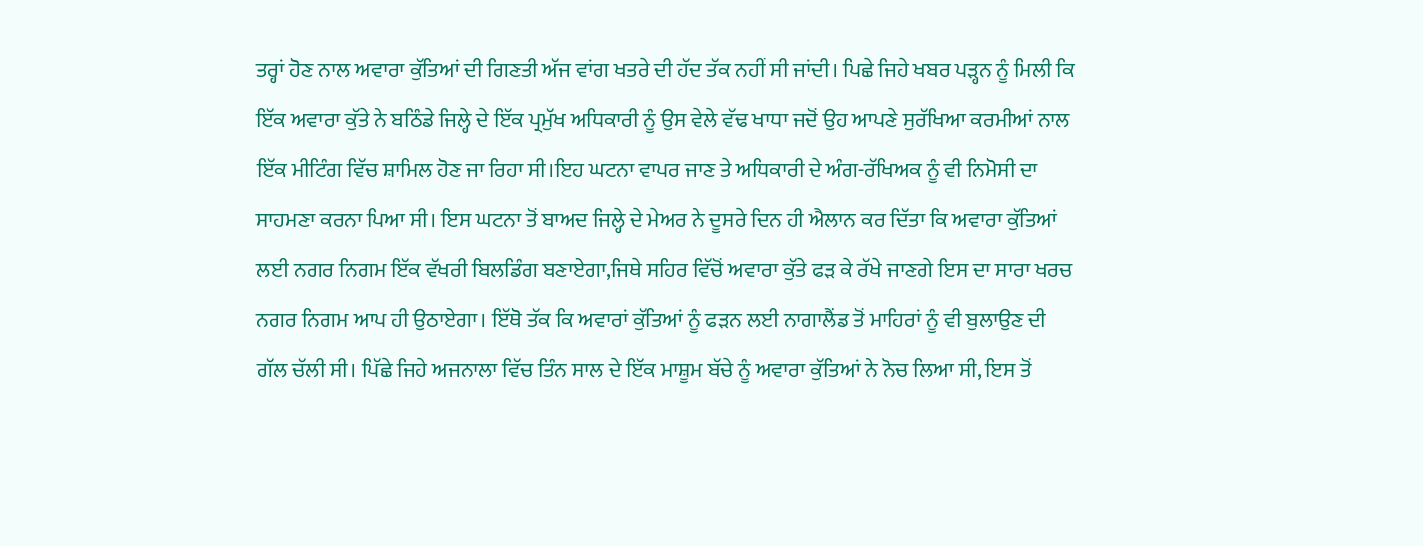ਤਰ੍ਹਾਂ ਹੋਣ ਨਾਲ ਅਵਾਰਾ ਕੁੱਤਿਆਂ ਦੀ ਗਿਣਤੀ ਅੱਜ ਵਾਂਗ ਖਤਰੇ ਦੀ ਹੱਦ ਤੱਕ ਨਹੀਂ ਸੀ ਜਾਂਦੀ। ਪਿਛੇ ਜਿਹੇ ਖਬਰ ਪੜ੍ਹਨ ਨੂੰ ਮਿਲੀ ਕਿ ਇੱਕ ਅਵਾਰਾ ਕੁੱਤੇ ਨੇ ਬਠਿੰਡੇ ਜਿਲ੍ਹੇ ਦੇ ਇੱਕ ਪ੍ਰਮੁੱਖ ਅਧਿਕਾਰੀ ਨੂੰ ਉਸ ਵੇਲੇ ਵੱਢ ਖਾਧਾ ਜਦੋਂ ਉਹ ਆਪਣੇ ਸੁਰੱਖਿਆ ਕਰਮੀਆਂ ਨਾਲ ਇੱਕ ਮੀਟਿੰਗ ਵਿੱਚ ਸ਼ਾਮਿਲ ਹੋਣ ਜਾ ਰਿਹਾ ਸੀ।ਇਹ ਘਟਨਾ ਵਾਪਰ ਜਾਣ ਤੇ ਅਧਿਕਾਰੀ ਦੇ ਅੰਗ-ਰੱਖਿਅਕ ਨੂੰ ਵੀ ਨਿਮੋਸੀ ਦਾ ਸਾਹਮਣਾ ਕਰਨਾ ਪਿਆ ਸੀ। ਇਸ ਘਟਨਾ ਤੋਂ ਬਾਅਦ ਜਿਲ੍ਹੇ ਦੇ ਮੇਅਰ ਨੇ ਦੂਸਰੇ ਦਿਨ ਹੀ ਐਲਾਨ ਕਰ ਦਿੱਤਾ ਕਿ ਅਵਾਰਾ ਕੁੱਤਿਆਂ ਲਈ ਨਗਰ ਨਿਗਮ ਇੱਕ ਵੱਖਰੀ ਬਿਲਡਿੰਗ ਬਣਾਏਗਾ,ਜਿਥੇ ਸਹਿਰ ਵਿੱਚੋਂ ਅਵਾਰਾ ਕੁੱਤੇ ਫੜ ਕੇ ਰੱਖੇ ਜਾਣਗੇ ਇਸ ਦਾ ਸਾਰਾ ਖਰਚ ਨਗਰ ਨਿਗਮ ਆਪ ਹੀ ਉਠਾਏਗਾ। ਇੱਥੋ ਤੱਕ ਕਿ ਅਵਾਰਾਂ ਕੁੱਤਿਆਂ ਨੂੰ ਫੜਨ ਲਈ ਨਾਗਾਲੈਂਡ ਤੋਂ ਮਾਹਿਰਾਂ ਨੂੰ ਵੀ ਬੁਲਾਉਣ ਦੀ ਗੱਲ ਚੱਲੀ ਸੀ। ਪਿੱਛੇ ਜਿਹੇ ਅਜਨਾਲਾ ਵਿੱਚ ਤਿੰਨ ਸਾਲ ਦੇ ਇੱਕ ਮਾਸ਼ੂਮ ਬੱਚੇ ਨੂੰ ਅਵਾਰਾ ਕੁੱਤਿਆਂ ਨੇ ਨੋਚ ਲਿਆ ਸੀ, ਇਸ ਤੋਂ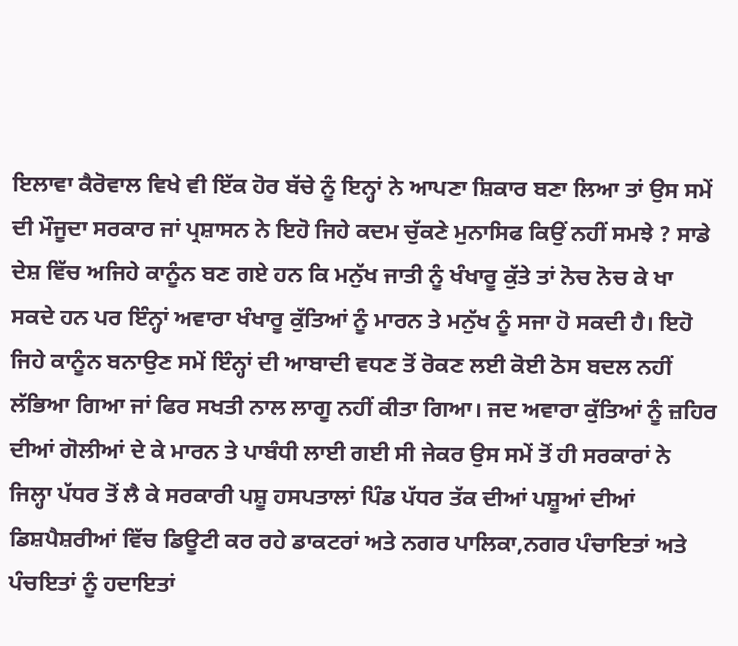ਇਲਾਵਾ ਕੈਰੋਵਾਲ ਵਿਖੇ ਵੀ ਇੱਕ ਹੋਰ ਬੱਚੇ ਨੂੰ ਇਨ੍ਹਾਂ ਨੇ ਆਪਣਾ ਸ਼ਿਕਾਰ ਬਣਾ ਲਿਆ ਤਾਂ ਉਸ ਸਮੇਂ ਦੀ ਮੌਜੂਦਾ ਸਰਕਾਰ ਜਾਂ ਪ੍ਰਸ਼ਾਸਨ ਨੇ ਇਹੋ ਜਿਹੇ ਕਦਮ ਚੁੱਕਣੇ ਮੁਨਾਸਿਫ ਕਿਉਂ ਨਹੀਂ ਸਮਝੇ ? ਸਾਡੇ ਦੇਸ਼ ਵਿੱਚ ਅਜਿਹੇ ਕਾਨੂੰਨ ਬਣ ਗਏ ਹਨ ਕਿ ਮਨੁੱਖ ਜਾਤੀ ਨੂੰ ਖੰਖਾਰੂ ਕੁੱਤੇ ਤਾਂ ਨੋਚ ਨੋਚ ਕੇ ਖਾ ਸਕਦੇ ਹਨ ਪਰ ਇੰਨ੍ਹਾਂ ਅਵਾਰਾ ਖੰਖਾਰੂ ਕੁੱਤਿਆਂ ਨੂੰ ਮਾਰਨ ਤੇ ਮਨੁੱਖ ਨੂੰ ਸਜਾ ਹੋ ਸਕਦੀ ਹੈ। ਇਹੋ ਜਿਹੇ ਕਾਨੂੰਨ ਬਨਾਉਣ ਸਮੇਂ ਇੰਨ੍ਹਾਂ ਦੀ ਆਬਾਦੀ ਵਧਣ ਤੋਂ ਰੋਕਣ ਲਈ ਕੋਈ ਠੋਸ ਬਦਲ ਨਹੀਂ ਲੱਭਿਆ ਗਿਆ ਜਾਂ ਫਿਰ ਸਖਤੀ ਨਾਲ ਲਾਗੂ ਨਹੀਂ ਕੀਤਾ ਗਿਆ। ਜਦ ਅਵਾਰਾ ਕੁੱਤਿਆਂ ਨੂੰ ਜ਼ਹਿਰ ਦੀਆਂ ਗੋਲੀਆਂ ਦੇ ਕੇ ਮਾਰਨ ਤੇ ਪਾਬੰਧੀ ਲਾਈ ਗਈ ਸੀ ਜੇਕਰ ਉਸ ਸਮੇਂ ਤੋਂ ਹੀ ਸਰਕਾਰਾਂ ਨੇ ਜਿਲ੍ਹਾ ਪੱਧਰ ਤੋਂ ਲੈ ਕੇ ਸਰਕਾਰੀ ਪਸ਼ੂ ਹਸਪਤਾਲਾਂ ਪਿੰਡ ਪੱਧਰ ਤੱਕ ਦੀਆਂ ਪਸ਼ੂਆਂ ਦੀਆਂ ਡਿਸ਼ਪੈਸ਼ਰੀਆਂ ਵਿੱਚ ਡਿਊਟੀ ਕਰ ਰਹੇ ਡਾਕਟਰਾਂ ਅਤੇ ਨਗਰ ਪਾਲਿਕਾ,ਨਗਰ ਪੰਚਾਇਤਾਂ ਅਤੇ ਪੰਚਇਤਾਂ ਨੂੰ ਹਦਾਇਤਾਂ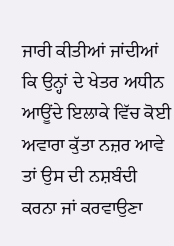ਜਾਰੀ ਕੀਤੀਆਂ ਜਾਂਦੀਆਂ ਕਿ ਉਨ੍ਹਾਂ ਦੇ ਖੇਤਰ ਅਧੀਨ ਆਊਂਦੇ ਇਲਾਕੇ ਵਿੱਚ ਕੋਈ ਅਵਾਰਾ ਕੁੱਤਾ ਨਜ਼ਰ ਆਵੇ ਤਾਂ ਉਸ ਦੀ ਨਸ਼ਬੰਦੀ ਕਰਨਾ ਜਾਂ ਕਰਵਾਉਣਾ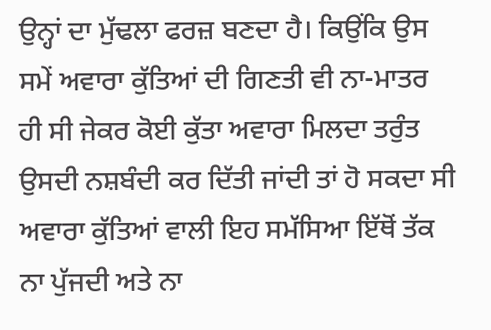ਉਨ੍ਹਾਂ ਦਾ ਮੁੱਢਲਾ ਫਰਜ਼ ਬਣਦਾ ਹੈ। ਕਿਉਂਕਿ ਉਸ ਸਮੇਂ ਅਵਾਰਾ ਕੁੱਤਿਆਂ ਦੀ ਗਿਣਤੀ ਵੀ ਨਾ-ਮਾਤਰ ਹੀ ਸੀ ਜੇਕਰ ਕੋਈ ਕੁੱਤਾ ਅਵਾਰਾ ਮਿਲਦਾ ਤਰੁੰਤ ਉਸਦੀ ਨਸ਼ਬੰਦੀ ਕਰ ਦਿੱਤੀ ਜਾਂਦੀ ਤਾਂ ਹੋ ਸਕਦਾ ਸੀ ਅਵਾਰਾ ਕੁੱਤਿਆਂ ਵਾਲੀ ਇਹ ਸਮੱਸਿਆ ਇੱਥੋਂ ਤੱਕ ਨਾ ਪੁੱਜਦੀ ਅਤੇ ਨਾ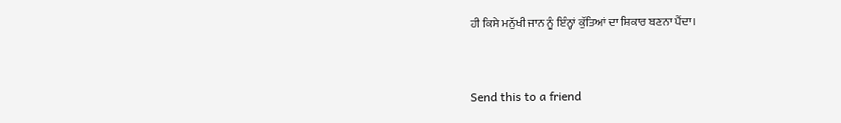ਹੀ ਕਿਸੇ ਮਨੁੱਖੀ ਜਾਨ ਨੂੰ ਇੰਨ੍ਹਾਂ ਕੁੱਤਿਆਂ ਦਾ ਸ਼ਿਕਾਰ ਬਣਨਾ ਪੈਂਦਾ।



Send this to a friend